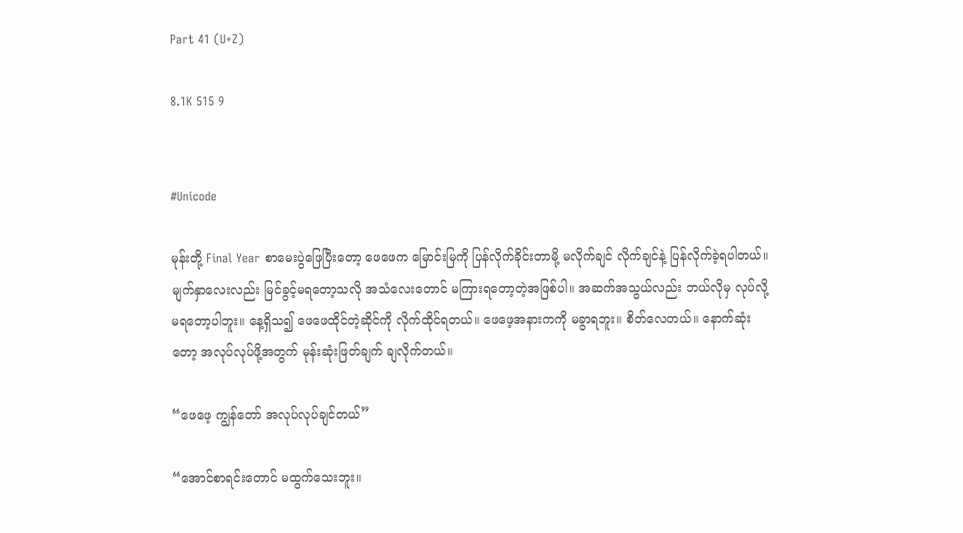Part 41 (U+Z)

8.1K 515 9


#Unicode

မုန်းတို့ Final Year စာမေးပွဲဖြေပြီးတော့ ဖေဖေက မြောင်းမြကို ပြန်လိုက်ခိုင်းတာမို့ မလိုက်ချင် လိုက်ချင်နဲ့ ပြန်လိုက်ခဲ့ရပါတယ်။ မျက်နှာလေးလည်း မြင်ခွင့်မရတော့သလို အသံလေးတောင် မကြားရတော့တဲ့အဖြစ်ပါ။ အဆက်အသွယ်လည်း ဘယ်လိုမှ လုပ်လို့မရတော့ပါဘူး။ နေ့ရှိသ၍ ဖေဖေထိုင်တဲ့ဆိုင်ကို လိုက်ထိုင်ရတယ်။ ဖေဖေ့အနားကကို မခွာရဘူး။ စိတ်လေ‌တယ်။ နောက်ဆုံးတော့ အလုပ်လုပ်ဖို့အတွက် မုန်းဆုံးဖြတ်ချက် ချလိုက်တယ်။

“ဖေဖေ့ ကျွန်တော် အလုပ်လုပ်ချင်တယ်”

“အောင်စာရင်းတောင် မထွက်သေးဘူး။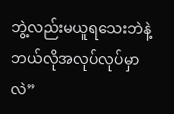ဘွဲ့လည်းမယူရသေးဘဲနဲ့ ဘယ်လိုအလုပ်လုပ်မှာလဲ”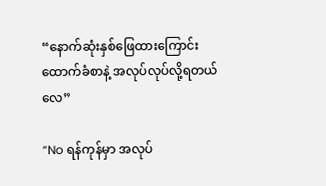“နောက်ဆုံးနှစ်ဖြေထားကြောင်း ထောက်ခံစာနဲ့ အလုပ်လုပ်လို့ရတယ်လေ”

“No ရန်ကုန်မှာ အလုပ်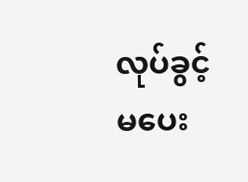လုပ်ခွင့် မပေး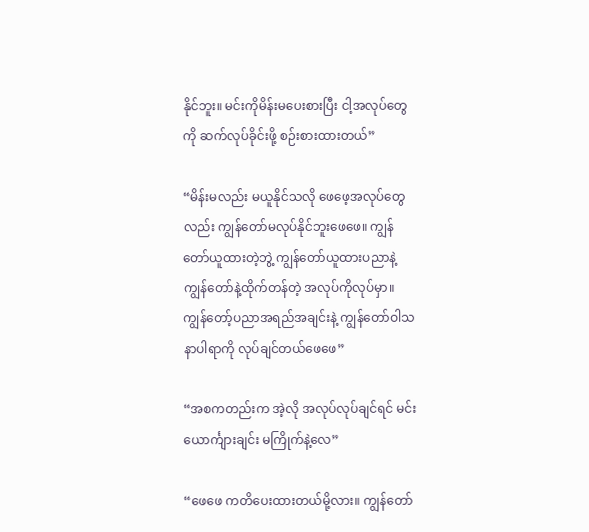နိုင်ဘူး။ မင်းကိုမိန်းမပေးစားပြီး ငါ့အလုပ်တွေကို ဆက်လုပ်ခိုင်းဖို့ စဉ်းစားထားတယ်”

“မိန်းမလည်း မယူနိုင်သလို ဖေဖေ့အလုပ်တွေလည်း ကျွန်တော်မလုပ်နိုင်ဘူးဖေဖေ။ ကျွန်တော်ယူထားတဲ့ဘွဲ့ ကျွန်တော်ယူထားပညာနဲ့ ကျွန်တော်နဲ့ထိုက်တန်တဲ့ အလုပ်ကိုလုပ်မှာ။ ကျွန်တော့်ပညာအရည်အချင်းနဲ့ ကျွန်တော်ဝါသနာပါရာကို လုပ်ချင်တယ်ဖေဖေ”

“အစကတည်းက အဲ့လို အလုပ်လုပ်ချင်ရင် မင်းယောင်္ကျားချင်း မကြိုက်နဲ့လေ”

“ဖေဖေ ကတိပေးထားတယ်မို့လား။ ကျွန်တော်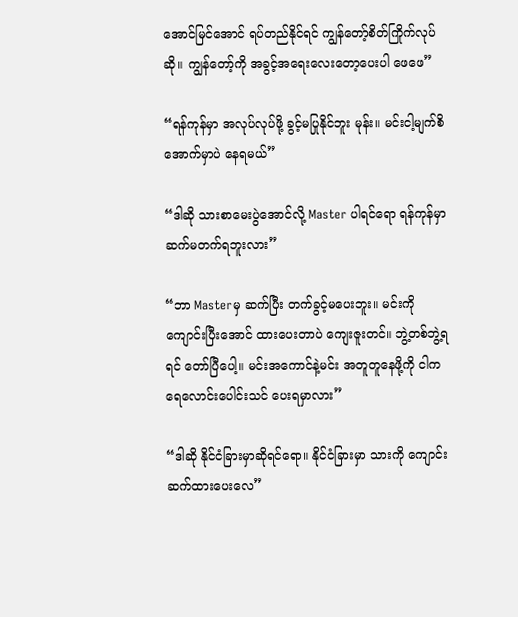အောင်မြင်အောင် ရပ်တည်နိုင်ရင် ကျွန်တော့်စိတ်ကြိုက်လုပ်ဆို။ ကျွန်တော့်ကို အခွင့်အရေးလေးတော့ပေးပါ ဖေဖေ”

“ရန်ကုန်မှာ အလုပ်လုပ်ဖို့ ခွင့်မပြုနိုင်ဘူး မုန်း။ မင်းငါ့မျက်စိအောက်မှာပဲ နေရမယ်”

“ဒါဆို သားစာမေးပွဲအောင်လို့ Master ပါရင်ရော ရန်ကုန်မှာ ဆက်မတက်ရဘူးလား”

“ဘာ Masterမှ ဆက်ပြီး တက်ခွင့်မပေးဘူး။ မင်းကိုကျောင်းပြီးအောင် ထားပေးတာပဲ ကျေးဇူးတင်။ ဘွဲ့တစ်ဘွဲ့ရရင် တော်ပြီပေါ့။ မင်းအကောင်နဲ့မင်း အတူတူနေဖို့ကို ငါက ရေလောင်းပေါင်းသင် ပေးရမှာလား”

“ဒါဆို နိုင်ငံခြားမှာဆိုရင်ရော။ နိုင်ငံခြားမှာ သားကို ကျောင်းဆက်ထားပေးလေ”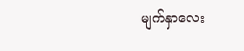မျက်နှာလေး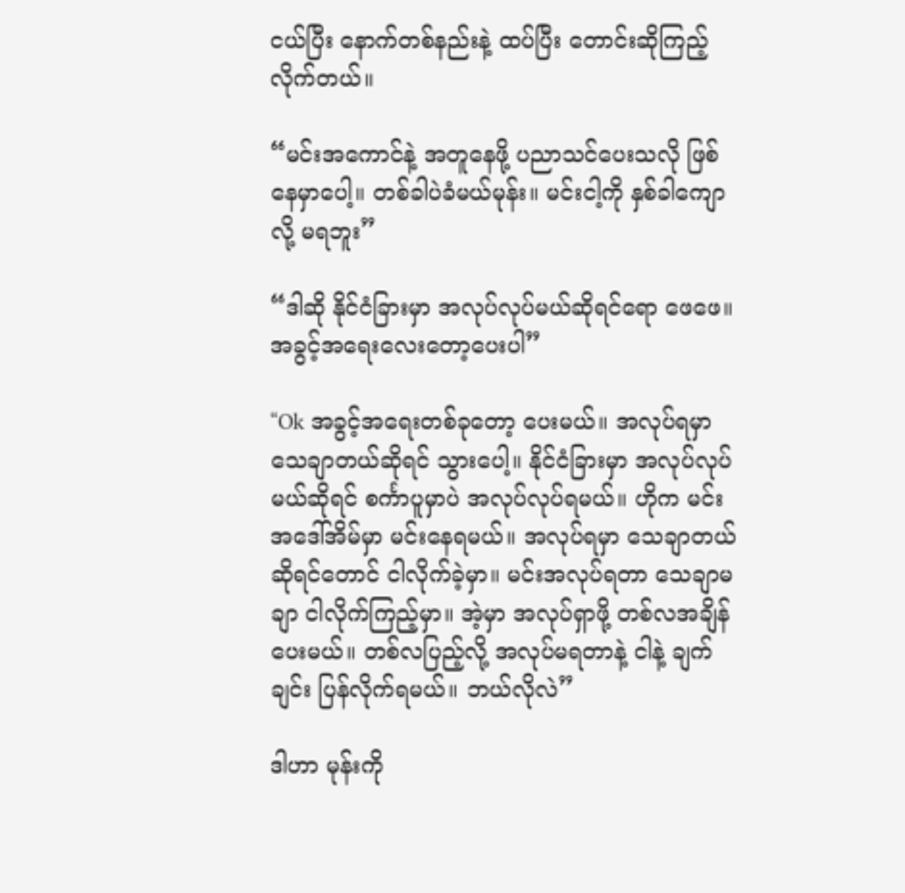ငယ်ပြီး နောက်တစ်နည်းနဲ့ ထပ်ပြီး တောင်းဆိုကြည့်လိုက်တယ်။

“မင်းအကောင်နဲ့ အတူနေဖို့ ပညာသင်ပေးသလို ဖြစ်နေမှာပေါ့။ တစ်ခါပဲခံမယ်မုန်း။ မင်းငါ့ကို နှစ်ခါကျောလို့ မရဘူး”

“ဒါဆို နိုင်ငံခြားမှာ အလုပ်လုပ်မယ်ဆိုရင်ရော ဖေဖေ။ အခွင့်အရေးလေးတော့ပေးပါ”

“Ok အခွင့်အရေးတစ်ခုတော့ ပေးမယ်။ အလုပ်ရမှာ သေချာတယ်ဆိုရင် သွားပေါ့။ နိုင်ငံခြားမှာ အလုပ်လုပ်မယ်ဆိုရင် စင်္ကာပူမှာပဲ အလုပ်လုပ်ရမယ်။ ဟိုက မင်းအဒေါ်အိမ်မှာ မင်းနေရမယ်။ အလုပ်ရမှာ သေချာတယ်ဆိုရင်တောင် ငါလိုက်ခဲ့မှာ။ မင်းအလုပ်ရတာ သေချာမချာ ငါလိုက်ကြည့်မှာ။ အဲ့မှာ အလုပ်ရှာဖို့ တစ်လအချိန်ပေးမယ်။ တစ်လပြည့်လို့ အလုပ်မရတာနဲ့ ငါနဲ့ ချက်ချင်း ပြန်လိုက်ရမယ်။ ဘယ်လိုလဲ”

ဒါဟာ မုန်းကို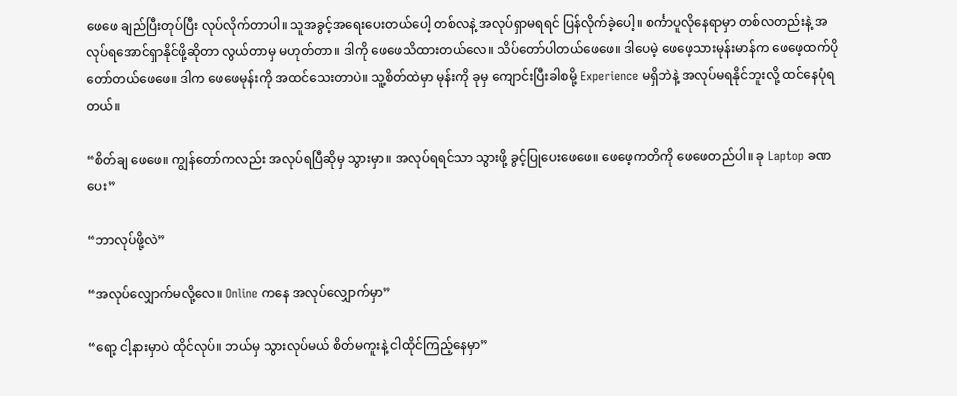ဖေဖေ ချည်ပြီးတုပ်ပြီး လုပ်လိုက်တာပါ။ သူအခွင့်အရေးပေးတယ်ပေါ့ တစ်လနဲ့ အလုပ်ရှာမရရင် ပြန်လိုက်ခဲ့ပေါ့။ စင်္ကာပူလိုနေရာမှာ တစ်လတည်းနဲ့ အလုပ်ရအောင်ရှာနိုင်ဖို့ဆိုတာ လွယ်တာမှ မဟုတ်တာ။ ဒါကို ဖေဖေသိထားတယ်လေ။ သိပ်တော်ပါတယ်ဖေဖေ။ ဒါပေမဲ့ ဖေဖေ့သားမုန်းမာန်က ဖေဖေ့ထက်ပိုတော်တယ်ဖေဖေ။ ဒါက ဖေဖေမုန်းကို အထင်သေးတာပဲ။ သူ့စိတ်ထဲမှာ မုန်းကို ခုမှ ကျောင်းပြီးခါစမို့ Experience မရှိဘဲနဲ့ အလုပ်မရနိုင်ဘူးလို့ ထင်နေပုံရတယ်။

“စိတ်ချ ဖေဖေ။ ကျွန်တော်ကလည်း အလုပ်ရပြီဆိုမှ သွားမှာ။ အလုပ်ရရင်သာ သွားဖို့ ခွင့်ပြုပေးဖေဖေ။ ဖေဖေ့ကတိကို ဖေဖေတည်ပါ။ ခု Laptop ခဏပေး”

“ဘာလုပ်ဖို့လဲ”

“အလုပ်လျှောက်မလို့လေ။ Online ကနေ အလုပ်လျှောက်မှာ”

“ရော့ ငါ့နားမှာပဲ ထိုင်လုပ်။ ဘယ်မှ သွားလုပ်မယ် စိတ်မကူးနဲ့ ငါထိုင်ကြည့်နေမှာ”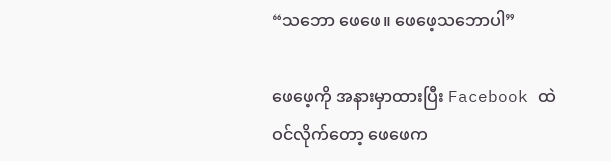“သဘော ဖေဖေ။ ဖေဖေ့သဘောပါ”

ဖေဖေ့ကို အနားမှာထားပြီး Facebook ထဲဝင်လိုက်တော့ ဖေဖေက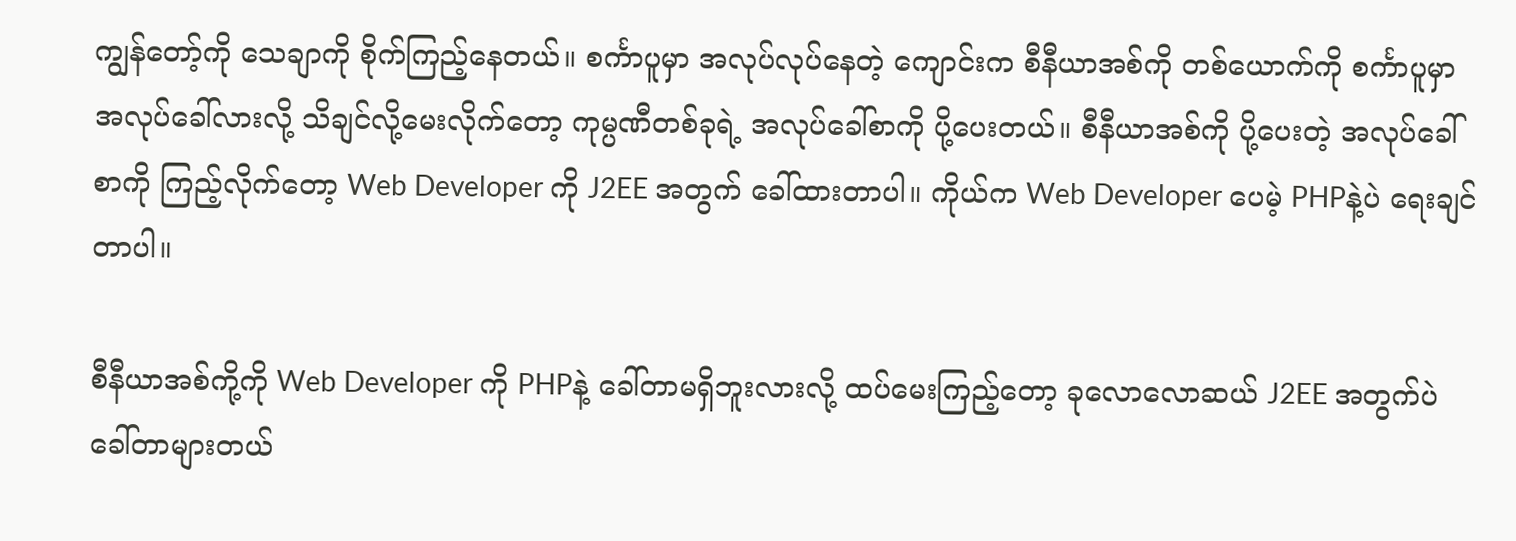ကျွန်တော့်ကို သေချာကို စိုက်ကြည့်နေတယ်။ စင်္ကာပူမှာ အလုပ်လုပ်နေတဲ့ ကျောင်းက စီနီယာအစ်ကို တစ်ယောက်ကို စင်္ကာပူမှာ အလုပ်ခေါ်လားလို့ သိချင်လို့မေးလိုက်တော့ ကုမ္ပဏီတစ်ခုရဲ့ အလုပ်ခေါ်စာကို ပို့ပေးတယ်။ စီနီယာအစ်ကို ပို့ပေးတဲ့ အလုပ်ခေါ်စာကို ကြည့်လိုက်တော့ Web Developer ကို J2EE အတွက် ခေါ်ထားတာပါ။ ကိုယ်က Web Developer ပေမဲ့ PHPနဲ့ပဲ ရေးချင်တာပါ။

စီနီယာအစ်ကို့ကို Web Developer ကို PHPနဲ့ ခေါ်တာမရှိဘူးလားလို့ ထပ်မေးကြည့်တော့ ခုလောလောဆယ် J2EE အတွက်ပဲ ခေါ်တာများတယ်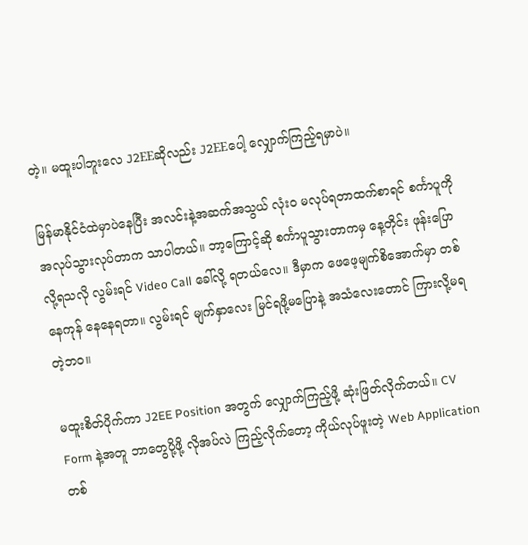တဲ့။ မထူးပါဘူးလေ J2EEဆိုလည်း J2EEပေါ့ လျှောက်ကြည့်ရမှာပဲ။

မြန်မာနိုင်ငံထဲမှာပဲနေပြီး အလင်းနဲ့အဆက်အသွယ် လုံးဝ မလုပ်ရတာထက်စာရင် စင်္ကာပူကို အလုပ်သွားလုပ်တာက သာပါတယ်။ ဘာ့ကြောင့်ဆို စင်္ကာပူသွားတာကမှ နေ့တိုင်း ဖုန်းပြောလို့ရသလို လွမ်းရင် Video Call ခေါ်လို့ ရတယ်လေ။ ဒီမှာက ဖေဖေ့မျက်စိအောက်မှာ တစ်နေကုန် နေနေရတာ။ လွမ်းရင် မျက်နှာလေး မြင်ရဖို့မပြောနဲ့ အသံလေးတောင် ကြားလို့မရတဲ့ဘဝ။

မထူးစိတ်ပိုက်ကာ J2EE Position အတွက် လျှောက်ကြည့်ဖို့ ဆုံးဖြတ်လိုက်တယ်။ CV Form နဲ့အတူ ဘာတွေပို့ဖို့ လိုအပ်လဲ ကြည့်လိုက်တော့ ကိုယ်လုပ်ဖူးတဲ့ Web Applicationတစ်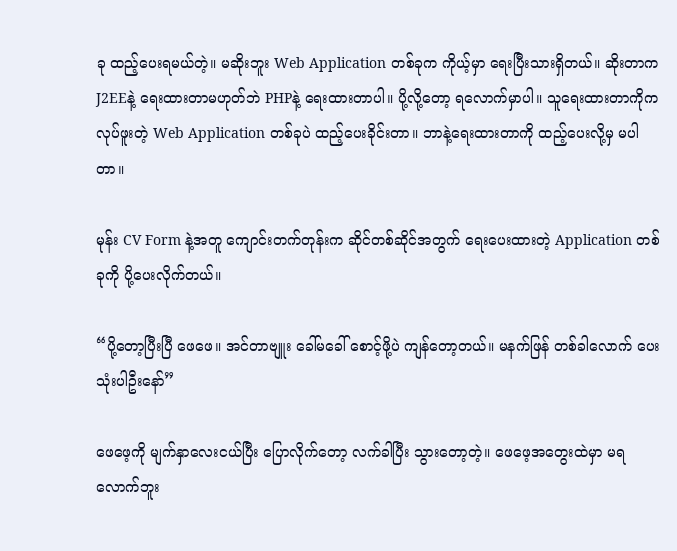ခု ထည့်ပေးရမယ်တဲ့။ မဆိုးဘူး Web Application တစ်ခုက ကိုယ့်မှာ ရေးပြီးသားရှိတယ်။ ဆိုးတာက J2EEနဲ့ ရေးထားတာမဟုတ်ဘဲ PHPနဲ့ ရေးထားတာပါ။ ပို့လို့တော့ ရလောက်မှာပါ။ သူရေးထားတာကိုက လုပ်ဖူးတဲ့ Web Application တစ်ခုပဲ‌ ထည့်ပေးခိုင်းတာ။ ဘာနဲ့ရေးထားတာကို ထည့်ပေးလို့မှ မပါတာ။

မုန်း CV Form နဲ့အတူ ကျောင်းတက်တုန်းက ဆိုင်တစ်ဆိုင်အတွက် ရေးပေးထားတဲ့ Application တစ်ခုကို ပို့ပေးလိုက်တယ်။

“ပို့တော့ပြီးပြီ ဖေဖေ။ အင်တာဗျူး ခေါ်မခေါ် စောင့်ဖို့ပဲ ကျန်တော့တယ်။ မနက်ဖြန် တစ်ခါလောက် ပေးသုံးပါဦးနော်”

ဖေဖေ့ကို မျက်နှာလေးငယ်ပြီး ပြောလိုက်တော့ လက်ခါပြီး သွား‌တော့တဲ့။ ဖေဖေ့အတွေးထဲမှာ မရလောက်ဘူး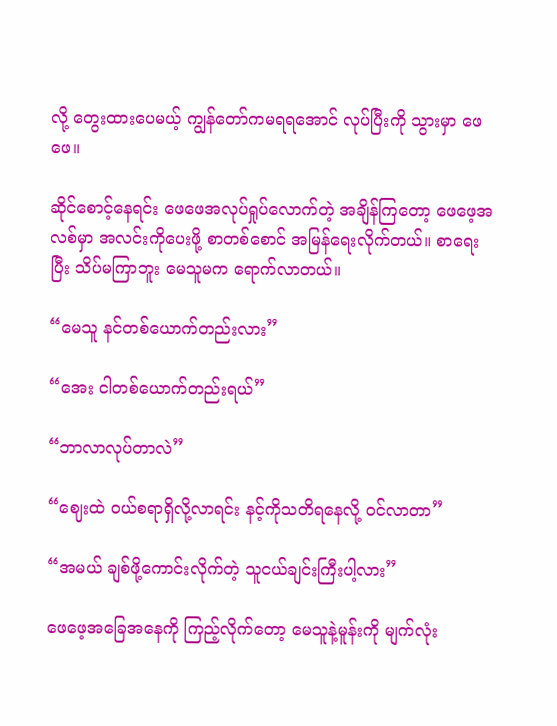လို့ တွေးထားပေမယ့် ကျွန်တော်ကမရရအောင် လုပ်ပြီးကို သွားမှာ ဖေဖေ။

ဆိုင်စောင့်‌နေရင်း ဖေဖေအလုပ်ရှုပ်လောက်တဲ့ အချိန်ကြတော့ ဖေဖေ့အလစ်မှာ အလင်းကိုပေးဖို့ စာ‌တစ်စောင် အမြန်ရေးလိုက်တယ်။ စာရေးပြီး သိပ်မကြာဘူး မေသူမက ရောက်လာတယ်။

“မေသူ နင်တစ်ယောက်တည်းလား”

“အေး ငါတစ်ယောက်တည်းရယ်”

“ဘာလာလုပ်တာလဲ”

“ဈေးထဲ ဝယ်စရာရှိလို့လာရင်း နင့်ကိုသတိရနေလို့ ဝင်လာတာ”

“အမယ် ချစ်ဖို့ကောင်းလိုက်တဲ့ သူငယ်ချင်းကြီးပါ့လား”

ဖေဖေ့အခြေအနေကို ကြည့်လိုက်တော့ မေသူနဲ့မူန်းကို မျက်လုံး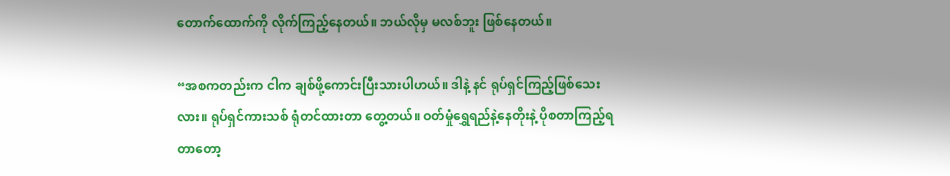တောက်ထောက်ကို လိုက်ကြည့်နေတယ်။ ဘယ်လိုမှ မလစ်ဘူး ဖြစ်နေတယ်။

“အစကတည်းက ငါက ချစ်ဖို့ကောင်းပြီးသားပါဟယ်။ ဒါနဲ့ နင် ရုပ်ရှင်ကြည့်ဖြစ်သေးလား။ ရုပ်ရှင်ကားသစ် ရုံတင်ထားတာ တွေ့တယ်။ ဝတ်မှုံရွှေရည်နဲ့နေတိုးနဲ့ ပိုစတာကြည့်ရတာတော့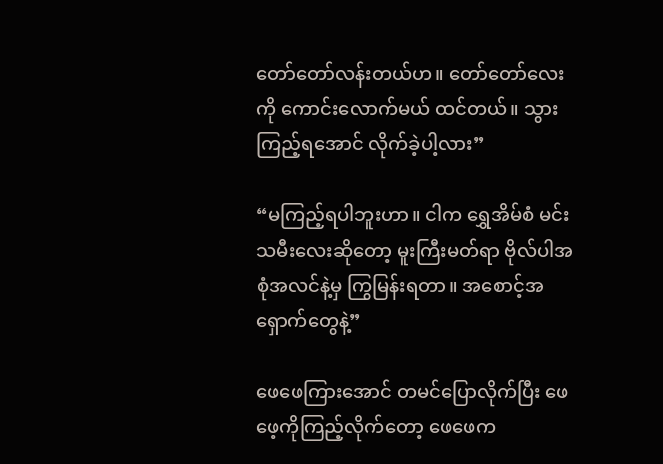တော်တော်လန်းတယ်ဟ။ တော်တော်လေးကို ကောင်းလောက်မယ် ထင်တယ်။ သွားကြည့်ရအောင် လိုက်ခဲ့ပါ့လား”

“မကြည့်ရပါဘူးဟာ။ ငါက ရွှေအိမ်စံ မင်းသမီးလေး‌ဆိုတော့ မူးကြီးမတ်ရာ ဗိုလ်ပါအစုံအလင်နဲ့မှ ကြွမြန်းရတာ။ အစောင့်အရှောက်တွေနဲ့”

ဖေဖေကြားအောင် တမင်ပြောလိုက်ပြီး ဖေဖေ့ကိုကြည့်လိုက်တော့ ဖေဖေက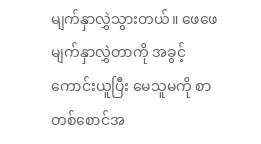မျက်နှာလွှဲသွားတယ်။ ဖေဖေမျက်နှာလွှဲတာကို အခွင့်ကောင်းယူပြီး မေသူမကို စာတစ်စောင်အ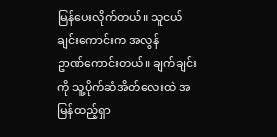မြန်ပေးလိုက်တယ်။ သူငယ်ချင်းကောင်းက အလွန်ဥာဏ်‌ကောင်းတယ်။ ချက်ချင်းကို သူ့ပိုက်ဆံအိတ်လေးထဲ အမြန်ထည့်ရှာ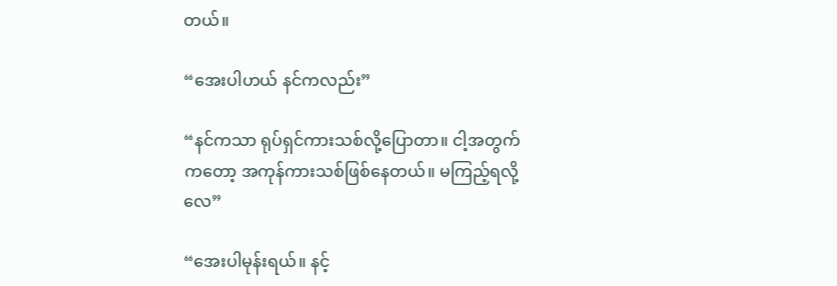တယ်။

“အေးပါဟယ် နင်ကလည်း”

“နင်ကသာ ရုပ်ရှင်ကားသစ်လို့ပြောတာ။ ငါ့အတွက်ကတော့ အကုန်ကားသစ်ဖြစ်နေတယ်။ မကြည့်ရလို့လေ”

“အေးပါမုန်းရယ်။ နင့်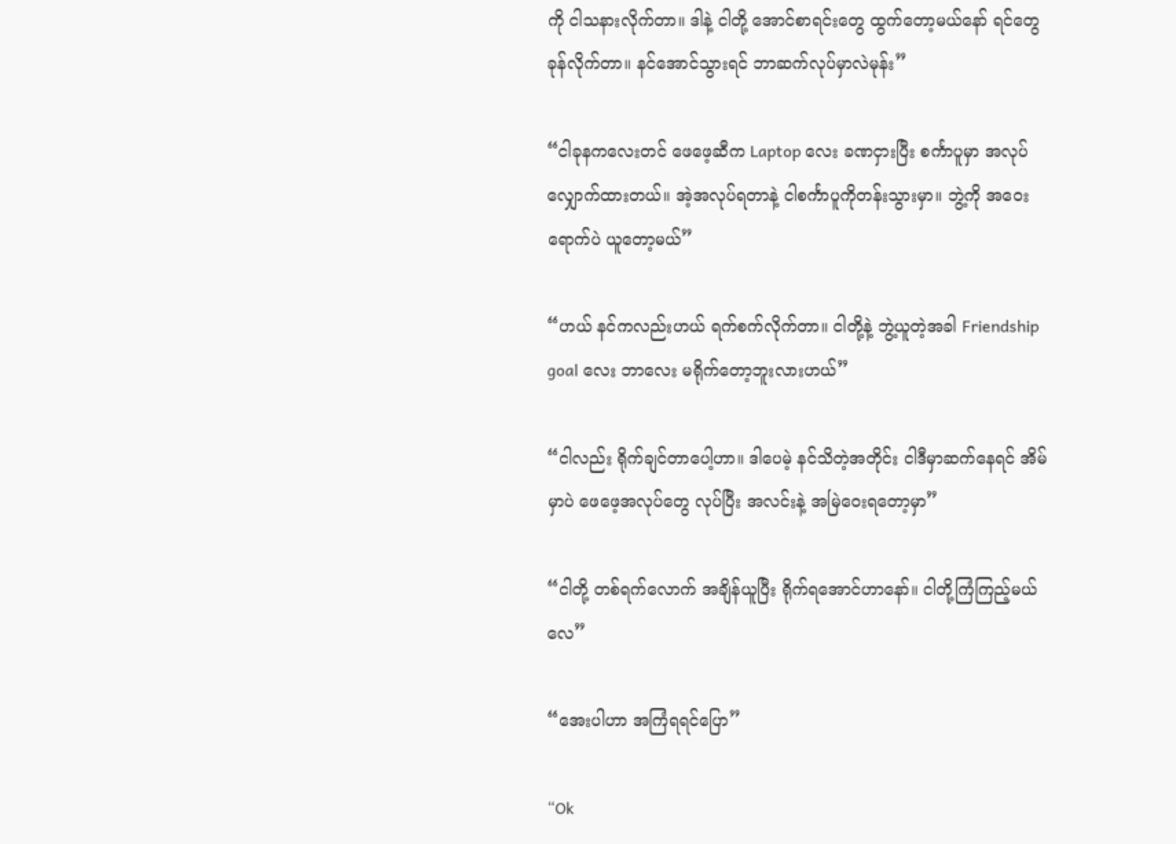ကို ငါသနားလိုက်တာ။ ဒါနဲ့ ငါတို့ အောင်စာရင်းတွေ ထွက်တော့မယ်နော် ရင်တွေခုန်လိုက်တာ။ နင်အောင်သွားရင် ဘာဆက်လုပ်မှာလဲမုန်း”

“ငါခုနကလေးတင် ဖေဖေ့ဆီက Laptop လေး ခဏငှားပြီး စင်္ကာပူမှာ အလုပ်လျှောက်ထားတယ်။ အဲ့အလုပ်ရတာနဲ့ ငါစင်္ကာပူကိုတန်းသွားမှာ။ ဘွဲ့ကို အဝေးရောက်ပဲ ယူတော့မယ်”

“ဟယ် နင်ကလည်းဟယ် ရက်စက်လိုက်တာ။ ငါတို့နဲ့ ဘွဲ့ယူတဲ့အခါ Friendship goal လေး ဘာလေး မရိုက်တော့ဘူးလားဟယ်”

“ငါလည်း ရိုက်ချင်‌တာပေါ့ဟာ။ ဒါပေမဲ့ နင်သိတဲ့အတိုင်း ငါဒီမှာဆက်နေရင် အိမ်မှာပဲ ဖေဖေ့အလုပ်တွေ လုပ်ပြီး အလင်းနဲ့ အမြဲ‌ဝေးရတော့မှာ”

“ငါတို့ တစ်ရက်လောက် အချိန်ယူပြီး ရိုက်ရအောင်ဟာနော်။ ငါတို့ကြံကြည့်မယ်လေ”

“အေးပါဟာ အကြံရရင်ပြော”

“Ok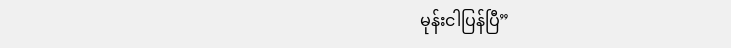မုန်းငါပြန်ပြီ”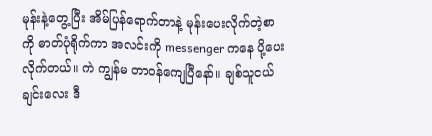မုန်းနဲ့တွေ့ပြီး အိမ်ပြန်ရောက်တာနဲ့ မုန်းပေးလိုက်တဲ့စာကို ဓာတ်ပုံရိုက်ကာ အလင်းကို messenger ကနေ ပို့ပေးလိုက်တယ်။ ကဲ ကျွန်မ တာဝန်ကျေပြီနော်။ ချစ်သူငယ်ချင်းလေး ဒီ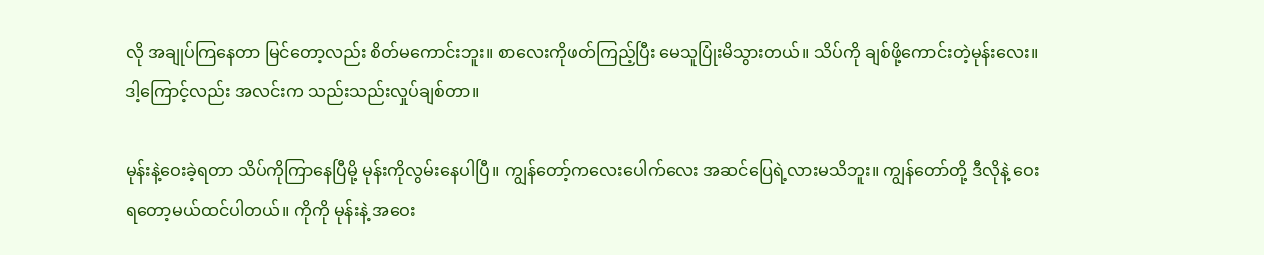လို အချုပ်ကြနေတာ မြင်တော့လည်း စိတ်မကောင်းဘူး။ စာလေးကိုဖတ်ကြည့်ပြီး မေသူပြုံးမိသွားတယ်။ သိပ်ကို ချစ်ဖို့ကောင်းတဲ့မုန်းလေး။ ဒါ့ကြောင့်လည်း အလင်းက သည်းသည်းလှုပ်ချစ်တာ။

မုန်းနဲ့ဝေးခဲ့ရတာ သိပ်ကိုကြာနေပြီမို့ မုန်းကိုလွမ်းနေပါပြီ။ ကျွန်တော့်ကလေးပေါက်လေး အဆင်ပြေရဲ့လားမသိဘူး။ ကျွန်‌တော်တို့ ဒီလိုနဲ့ ဝေးရတော့မယ်ထင်ပါတယ်။ ကိုကို မုန်းနဲ့ အဝေး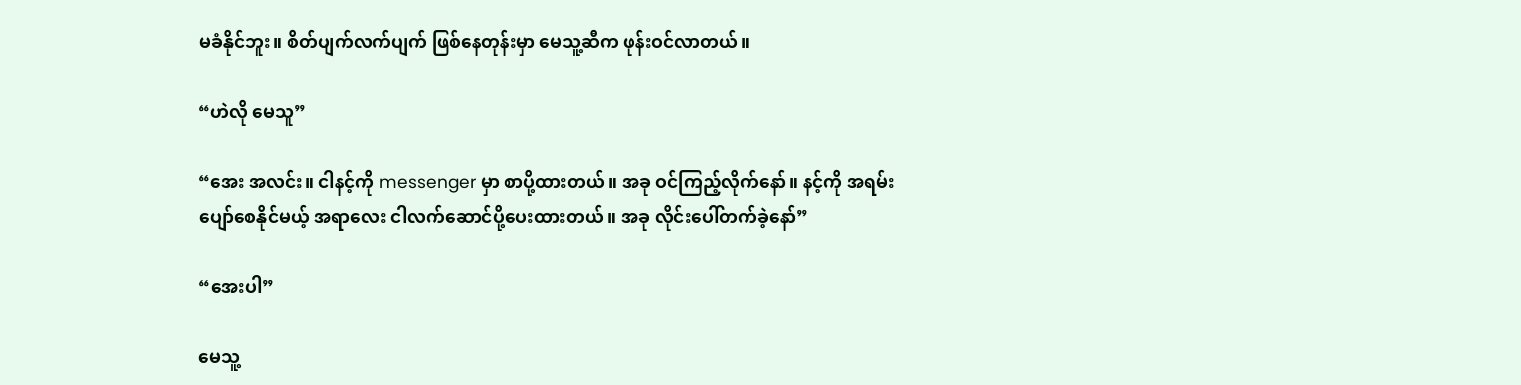မခံနိုင်ဘူး။ စိတ်ပျက်လက်ပျက် ဖြစ်နေတုန်းမှာ မေသူ့ဆီက ဖုန်းဝင်လာတယ်။

“ဟဲလို မေသူ”

“အေး အလင်း။ ငါနင့်ကို messenger မှာ စာပို့ထားတယ်။ အခု ဝင်ကြည့်လိုက်နော်။ နင့်ကို အရမ်းပျော်စေနိုင်မယ့် အရာလေး ငါလက်ဆောင်ပို့ပေးထားတယ်။ အခု လိုင်းပေါ်တက်ခဲ့နော်”

“အေးပါ”

မေသူ့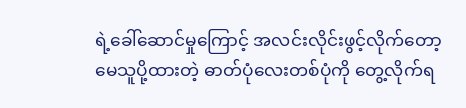ရဲ့ခေါ်ဆောင်မှုကြောင့် အလင်းလိုင်းဖွင့်လိုက်တော့ မေသူပို့ထားတဲ့ ဓာတ်ပုံလေးတစ်ပုံကို တွေ့လိုက်ရ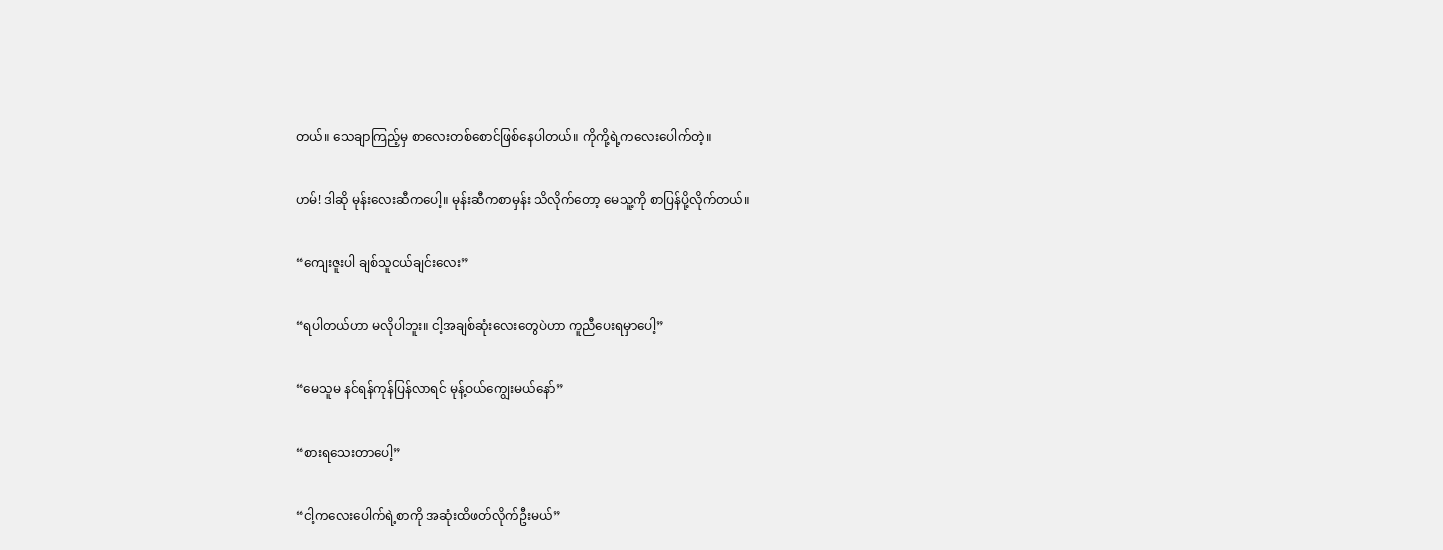တယ်။ သေချာကြည့်မှ စာလေးတစ်စောင်ဖြစ်နေပါတယ်။ ကိုကို့ရဲ့ကလေးပေါက်တဲ့။

ဟမ်! ဒါဆို မုန်းလေးဆီကပေါ့။ မုန်းဆီကစာမှန်း သိလိုက်တော့ မေသူ့ကို စာပြန်ပို့လိုက်တယ်။

“ကျေးဇူးပါ ချစ်သူငယ်ချင်းလေး”

“ရပါတယ်ဟာ မလိုပါဘူး။ ငါ့အချစ်ဆုံးလေးတွေပဲဟာ ကူညီပေးရမှာပေါ့”

“မေသူမ နင်ရန်ကုန်ပြန်လာရင် မုန့်ဝယ်ကျွေးမယ်နော်”

“စားရသေးတာပေါ့”

“ငါ့ကလေးပေါက်ရဲ့စာကို အဆုံးထိဖတ်လိုက်ဦးမယ်”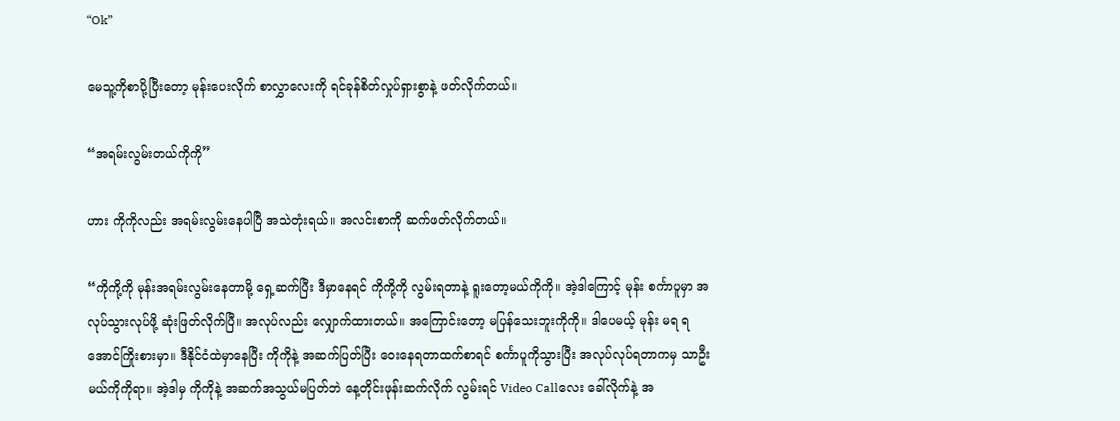“Ok”

မေသူ့ကိုစာပို့ပြီးတော့ မုန်းပေးလိုက် စာလွှာလေးကို ရင်ခုန်စိတ်လှုပ်ရှားစွာနဲ့ ဖတ်လိုက်တယ်။

“အရမ်းလွမ်းတယ်ကိုကို”

ဟား ကိုကိုလည်း အရမ်းလွမ်းနေပါပြီ အသဲတုံးရယ်။ အလင်းစာကို ဆက်ဖတ်လိုက်တယ်။

“ကိုကို့ကို မုန်းအရမ်းလွမ်းနေတာမို့ ရှေ့ဆက်ပြီး ဒီမှာနေရင် ကိုကို့ကို လွမ်းရတာနဲ့ ရူးတော့မယ်ကိုကို။ အဲ့ဒါကြောင့် မုန်း စင်္ကာပူမှာ အလုပ်သွားလုပ်ဖို့ ဆုံးဖြတ်လိုက်ပြီ။ အလုပ်လည်း လျှောက်ထားတယ်။ ‌အကြောင်းတော့ မပြန်သေးဘူးကိုကို။ ဒါပေမယ့် မုန်း မရ ရအောင်ကြိုးစားမှာ။ ဒီနိုင်ငံထဲမှာနေပြီး ကိုကိုနဲ့ အဆက်ပြတ်ပြီး ဝေးနေရတာထက်စာရင် စင်္ကာပူကိုသွားပြီး အလုပ်လုပ်ရတာကမှ သာဦးမယ်ကိုကိုရာ။ အဲ့ဒါမှ ကိုကိုနဲ့ အဆက်အသွယ်မပြတ်ဘဲ နေ့တိုင်းဖုန်းဆက်လိုက် လွမ်းရင် Video Callလေး ခေါ်လိုက်နဲ့ အ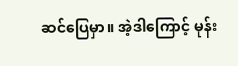ဆင်ပြေမှာ။ အဲ့ဒါကြောင့် မုန်း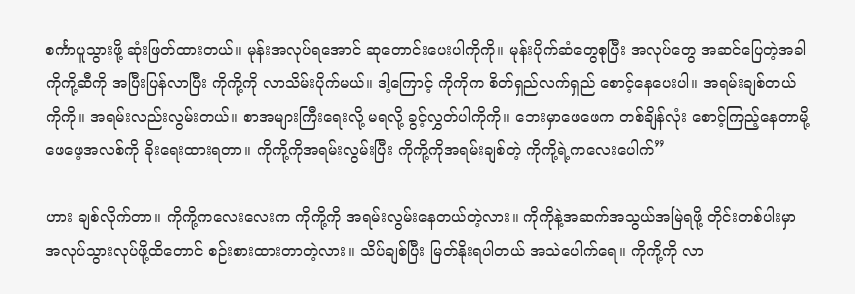စင်္ကာပူသွားဖို့ ဆုံးဖြတ်ထားတယ်။ မုန်းအလုပ်ရအောင် ဆုတောင်းပေးပါကိုကို။ မုန်းပိုက်ဆံတွေစုပြီး အလုပ်တွေ အဆင်ပြေတဲ့အခါ ကိုကို့ဆီကို အပြီးပြန်လာပြီး ကိုကို့ကို လာသိမ်းပိုက်မယ်။ ဒါ့ကြောင့် ကိုကိုက စိတ်ရှည်လက်ရှည် စောင့်နေပေးပါ။ အရမ်းချစ်တယ်ကိုကို။ အရမ်းလည်းလွမ်းတယ်။ စာအများကြီးရေးလို့ မရလို့ ခွင့်လွှတ်ပါကိုကို။ ဘေးမှာဖေဖေက တစ်ချိန်လုံး စောင့်ကြည့်နေတာမို့ ဖေဖေ့အလစ်ကို ခိုးရေးထားရတာ။ ကိုကို့ကိုအရမ်းလွမ်းပြီး ကိုကို့ကိုအရမ်းချစ်တဲ့ ကိုကို့ရဲ့ကလေးပေါက်”

ဟား ချစ်လိုက်တာ။ ကိုကို့ကလေးလေးက ကိုကို့ကို အရမ်းလွမ်းနေတယ်တဲ့လား။ ကိုကိုနဲ့အဆက်အသွယ်အမြဲရဖို့ တိုင်းတစ်ပါးမှာ အလုပ်သွားလုပ်ဖို့ထိတောင် စဉ်းစားထားတာတဲ့လား။ သိပ်ချစ်ပြီး မြတ်နိုးရပါတယ် အသဲပေါက်ရေ။ ကိုကို့ကို လာ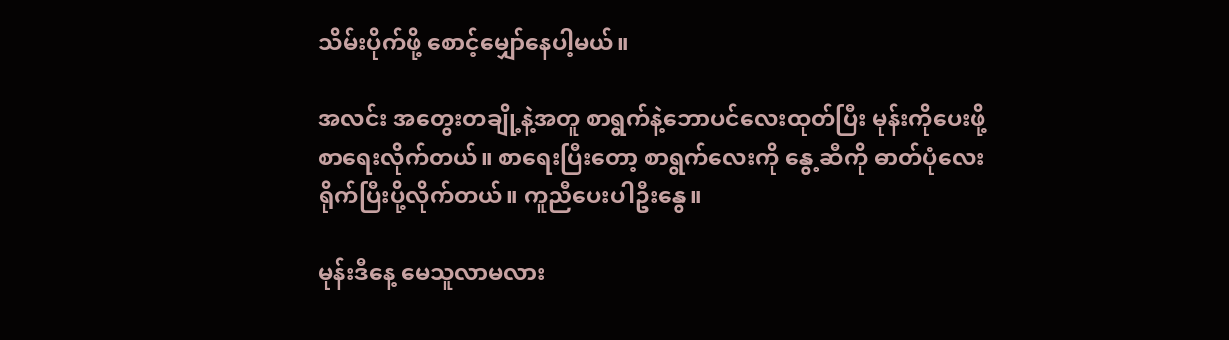သိမ်းပိုက်ဖို့ စောင့်မျှော်နေပါ့မယ်။

အလင်း အတွေးတချို့နဲ့အတူ စာရွက်နဲ့ဘောပင်လေးထုတ်ပြီး မုန်းကိုပေးဖို့ စာရေးလိုက်တယ်။ စာရေးပြီးတော့ စာရွက်လေးကို နွေ့ဆီကို ဓာတ်ပုံလေးရိုက်ပြီးပို့လိုက်တယ်။ ကူညီပေးပါဦးနွေ။

မုန်းဒီနေ့ မေသူလာမလား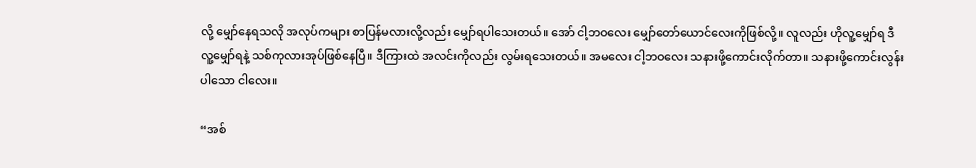လို့ မျှော်နေရသလို အလုပ်ကများ စာပြန်မလားလို့လည်း မျှော်ရပါသေးတယ်။ အော် ငါ့ဘဝလေး မျှော်တော်ယောင်လေးကိုဖြစ်လို့။ လူလည်း ဟိုလူ့မျှော်ရ ဒီလူ့မျှော်ရနဲ့ သစ်ကုလားအုပ်ဖြစ်‌နေပြီ။ ဒီကြားထဲ အလင်းကိုလည်း လွမ်းရသေးတယ်။ အမလေး ငါ့ဘဝလေး သနားဖို့ကောင်းလိုက်တာ။ သနားဖို့ကောင်းလွန်းပါသော ငါလေး။

“အစ်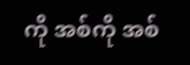ကို အစ်ကို အစ်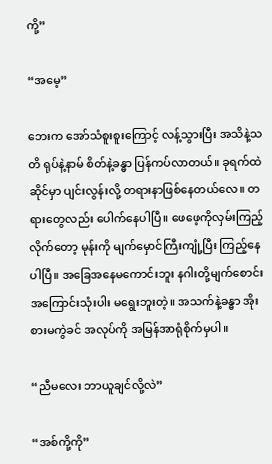ကို့”

“အမေ့”

ဘေးက အော်သံစူးစူးကြောင့် လန့်သွားပြီး အသိနဲ့သတိ ရုပ်နဲ့နာမ် စိတ်နဲ့ခန္ဓာ ပြန်ကပ်လာတယ်။ ခုရက်ထဲ ဆိုင်မှာ ပျင်းလွန်းလို့ တရားနာဖြစ်နေတယ်လေ။ တရားတွေလည်း ပေါက်နေပါပြီ။ ဖေဖေ့ကိုလှမ်းကြည့်လိုက်တော့ မုန်းကို မျက်မှောင်ကြီးကျုံ့ပြီး ကြည့်နေပါပြီ။ အခြေ‌အနေမကောင်းဘူး နဂါးတို့မျက်စောင်း အကြောင်းသုံးပါး မရွေးဘူးတဲ့။ အသက်နဲ့ခန္ဓာ အိုးစားမကွဲခင် အလုပ်ကို အမြန်အာရုံစိုက်မှပါ။

“ညီမလေး ဘာယူချင်လို့လဲ”

“အစ်ကို့ကို”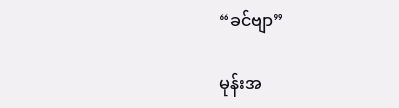“ခင်ဗျာ”

မုန်းအ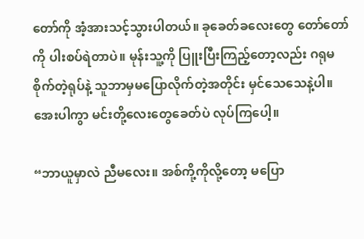တော်ကို အံ့အားသင့်သွားပါတယ်။ ခုခေတ်ခလေးတွေ တော်တော်ကို ပါးစပ်ရဲတာပဲ။ မုန်းသူ့ကို ပြူးပြီးကြည့်တော့လည်း ဂရုမစိုက်တဲ့ရုပ်နဲ့ သူဘာမှမပြောလိုက်တဲ့အတိုင်း မှင်သေသေနဲ့ပါ။ အေးပါကွာ မင်းတို့လေးတွေခေတ်ပဲ လုပ်ကြပေါ့။

“ဘာယူမှာလဲ ညီမလေး။ အစ်ကို့ကို‌လို့တော့ မပြော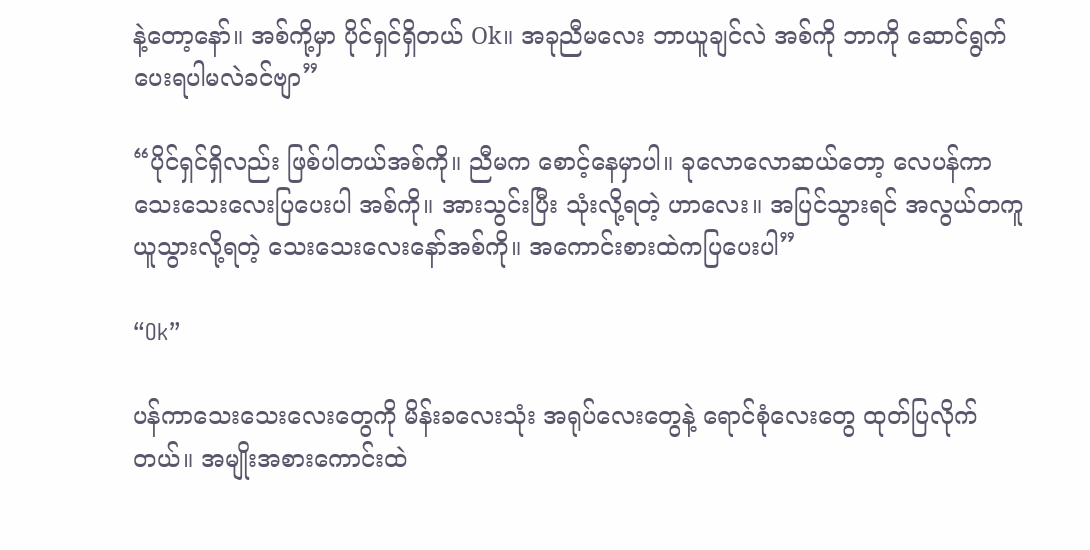နဲ့တော့နော်။ အစ်ကို့မှာ ပိုင်ရှင်ရှိတယ် Ok။ အခုညီမလေး ဘာယူချင်လဲ အစ်ကို ဘာကို ဆောင်ရွက်ပေးရပါမလဲခင်ဗျာ”

“ပိုင်ရှင်ရှိလည်း ဖြစ်ပါတယ်အစ်ကို။ ညီမက စောင့်နေမှာပါ။ ခုလောလောဆယ်တော့ လေပန်ကာ သေးသေးလေးပြပေးပါ အစ်ကို။ အားသွင်းပြီး သုံးလို့ရတဲ့ ဟာလေး။ အပြင်သွားရင် အလွယ်တကူယူသွားလို့ရတဲ့ သေးသေးလေးနော်အစ်ကို။ အကောင်းစားထဲကပြပေးပါ”

“Ok”

ပန်ကာသေးသေးလေးတွေကို မိန်းခလေးသုံး အရုပ်လေးတွေနဲ့ ရောင်စုံလေးတွေ ထုတ်ပြလိုက်တယ်။ အမျိုးအစားကောင်းထဲ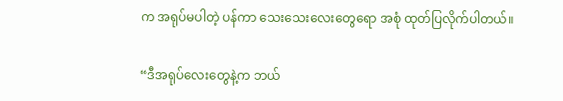က အရုပ်မပါတဲ့ ပန်ကာ သေးသေးလေးတွေရော အစုံ ထုတ်ပြလိုက်ပါတယ်။

“ဒီအရုပ်လေးတွေနဲ့က ဘယ်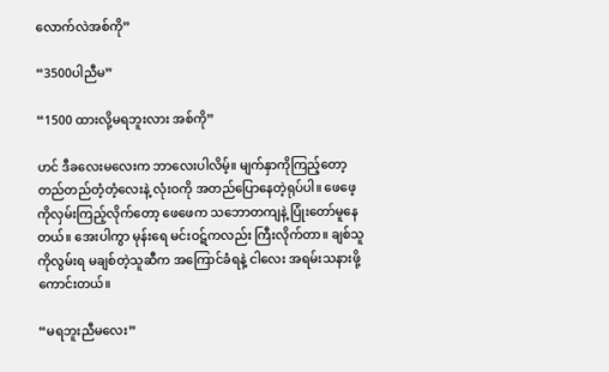လောက်လဲအစ်ကို”

“3500ပါညီမ”

“1500 ထားလို့မရဘူးလား အစ်ကို”

ဟင် ဒီခလေးမလေးက ဘာလေးပါလိမ့်။ မျက်နှာကိုကြည့်တော့ တည်တည်တံ့တံ့လေးနဲ့ လုံးဝကို အတည်ပြောနေတဲ့ရုပ်ပါ။ ဖေဖေ့ကိုလှမ်းကြည့်လိုက်တော့ ဖေဖေက သဘောတကျနဲ့ ပြုံးတော်မူနေတယ်။ အေးပါကွာ မုန်းရေ မင်းဝဋ်ကလည်း ကြီးလိုက်တာ။ ချစ်သူကိုလွမ်းရ မချစ်တဲ့သူဆီက အကြောင်ခံရနဲ့ ငါလေး အရမ်းသနားဖို့ကောင်းတယ်။

“မရဘူးညီမလေး”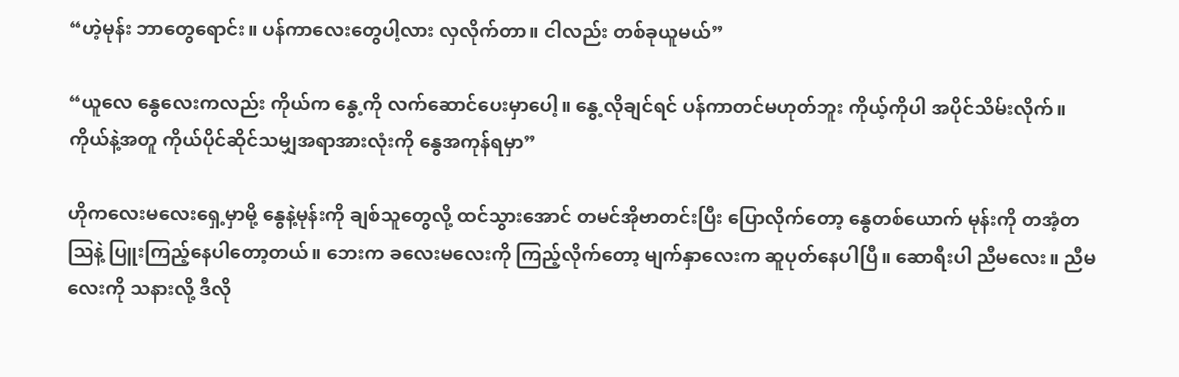“ဟဲ့မုန်း ဘာတွေရောင်း။ ပန်ကာလေးတွေပါ့လား လှလိုက်တာ။ ငါလည်း တစ်ခုယူမယ်”

“ယူလေ နွေလေးကလည်း ကိုယ်က နွေ့ကို လက်ဆောင်ပေးမှာပေါ့။ နွေ့လိုချင်ရင် ပန်ကာတင်မဟုတ်ဘူး ကိုယ့်ကိုပါ အပိုင်သိမ်းလိုက်။ ကိုယ်နဲ့အတူ ကိုယ်ပိုင်ဆိုင်သမျှအရာအားလုံးကို နွေအကုန်ရမှာ”

ဟိုကလေးမလေးရှေ့မှာမို့ နွေနဲ့မုန်းကို ချစ်သူတွေလို့ ထင်သွားအောင် တမင်အိုဗာတင်းပြီး ပြောလိုက်တော့ နွေတစ်ယောက် မုန်းကို တအံ့တဩနဲ့ ပြူးကြည့်နေပါတော့တယ်။ ဘေးက ခလေးမလေးကို ကြည့်လိုက်တော့ မျက်နှာလေးက ဆူပုတ်နေပါပြီ။ ဆောရီးပါ ညီမလေး။ ညီမလေးကို သနားလို့ ဒီလို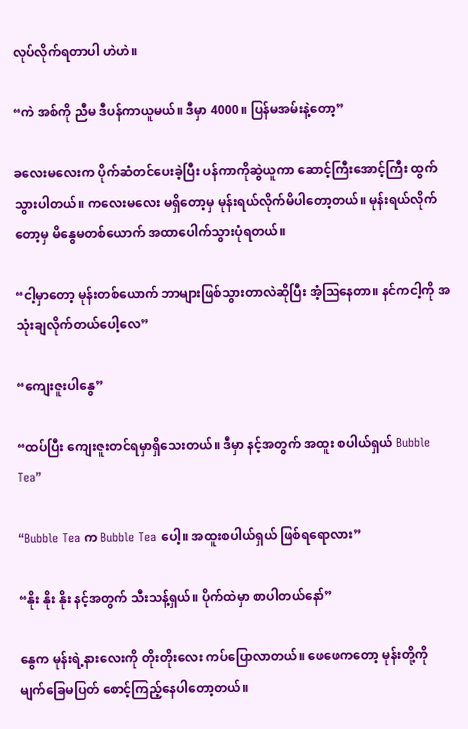လုပ်လိုက်ရတာပါ ဟဲဟဲ။

“ကဲ အစ်ကို ညီမ ဒီပန်ကာယူမယ်။ ဒီမှာ 4000။ ပြန်မအမ်းနဲ့တော့”

ခလေးမလေးက ပိုက်ဆံတင်ပေးခဲ့ပြီး ပန်ကာကိုဆွဲယူကာ ဆောင့်ကြီးအောင့်ကြီး ထွက်သွားပါတယ်။ ကလေးမလေး မရှိတော့မှ မုန်းရယ်လိုက်မိပါတော့တယ်။ မုန်းရယ်လိုက်တော့မှ မိနွေမတစ်ယောက် အထာပေါက်သွားပုံရတယ်။

“ငါ့မှာတော့ မုန်းတစ်ယောက် ဘာများဖြစ်သွားတာလဲဆိုပြီး အံ့ဩနေတာ။ နင်ကငါ့ကို အသုံးချလိုက်တယ်ပေါ့လေ”

“ကျေးဇူးပါနွေ”

“ထပ်ပြီး ကျေးဇူးတင်ရမှာရှိသေးတယ်။ ‌ဒီမှာ နင့်အတွက် အထူး စပါယ်ရှယ် Bubble Tea”

“Bubble Tea က Bubble Tea ပေါ့။ အထူးစပါယ်ရှယ် ဖြစ်ရရောလား”

“နိုး နိုး နိုး နင့်အတွက် သီးသန့်ရှယ်။ ပိုက်ထဲမှာ စာပါတယ်နော်”

နွေက မုန်းရဲ့နားလေးကို တိုးတိုးလေး ကပ်ပြောလာတယ်။ ဖေဖေကတော့ မုန်းတို့ကို မျက်ခြေမပြတ် စောင့်ကြည့်နေပါတော့တယ်။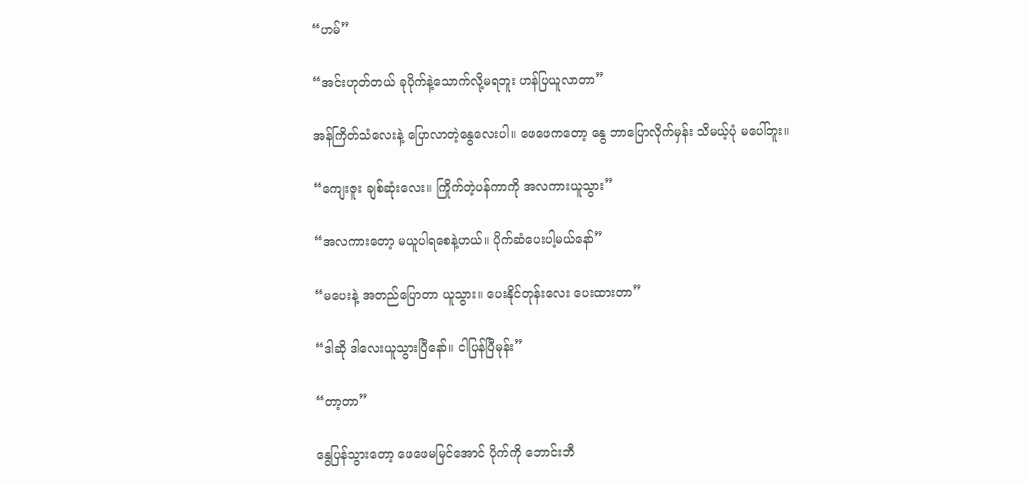“ဟမ်”

“အင်းဟုတ်တယ် ခုပိုက်နဲ့သောက်လို့မရဘူး ဟန်ပြယူလာတာ”

အန်ကြိတ်သံလေးနဲ့ ပြောလာတဲ့နွေလေးပါ။ ဖေဖေကတော့ နွေ ဘာပြောလိုက်မှန်း သိမယ့်ပုံ မပေါ်ဘူး။

“ကျေးဇူး ချစ်ဆုံးလေး။ ကြိုက်တဲ့ပန်ကာကို အလကားယူသွား”

“အလကားတော့ မယူပါရစေနဲ့ဟယ်။ ပိုက်ဆံပေးပါ့မယ်နော်”

“မပေးနဲ့ အတည်ပြောတာ ယူသွား။ ပေးနိုင်တုန်းလေး ပေးထားတာ”

“ဒါဆို ဒါလေးယူသွားပြီနော်။ ငါပြန်ပြီမုန်း”

“တာ့တာ”

နွေပြန်သွားတော့ ဖေဖေမမြင်အောင် ပိုက်ကို ဘောင်းဘီ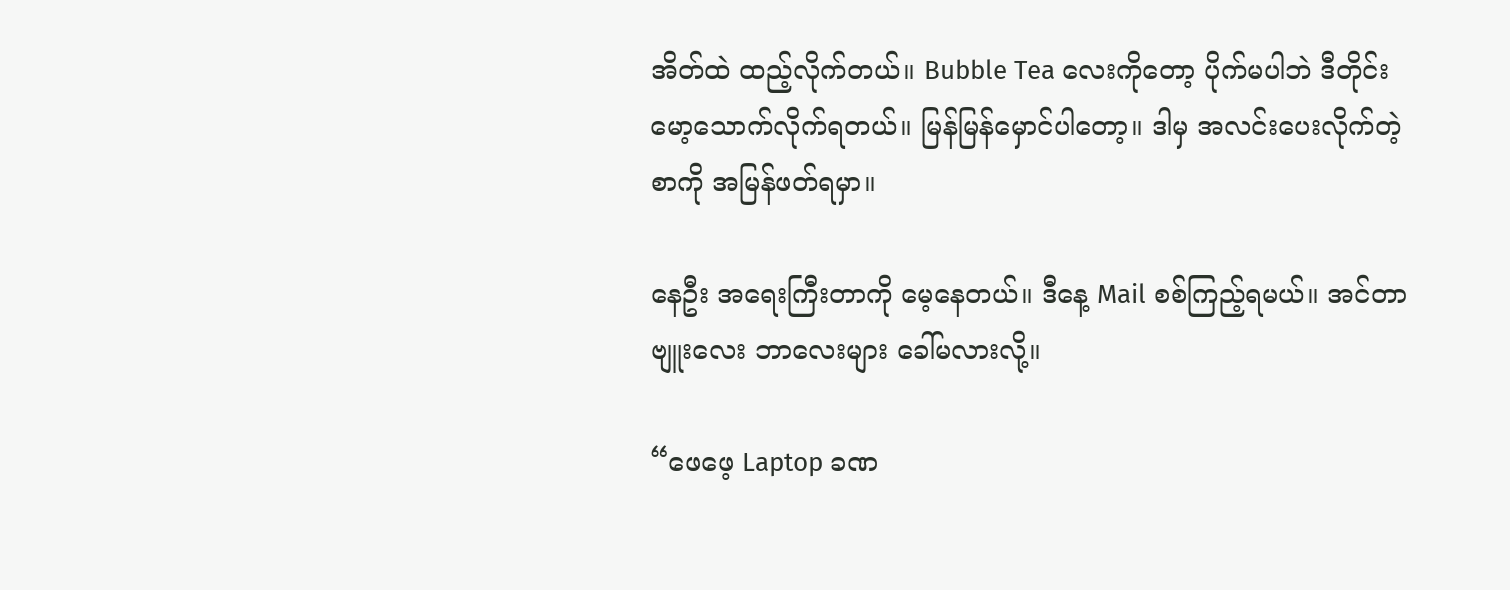အိတ်ထဲ ထည့်လိုက်တယ်။ ‌Bubble Tea လေးကိုတော့ ပိုက်မပါဘဲ ဒီတိုင်း မော့သောက်လိုက်ရတယ်။ မြန်မြန်မှောင်ပါတော့။ ဒါမှ အလင်းပေးလိုက်တဲ့စာကို အမြန်ဖတ်ရမှာ။

နေဦး အရေးကြီးတာကို မေ့နေတယ်။ ဒီနေ့ Mail စစ်ကြည့်ရမယ်။ အင်တာဗျူးလေး ဘာလေးများ ခေါ်မလားလို့။

“ဖေဖေ့ Laptop ခဏ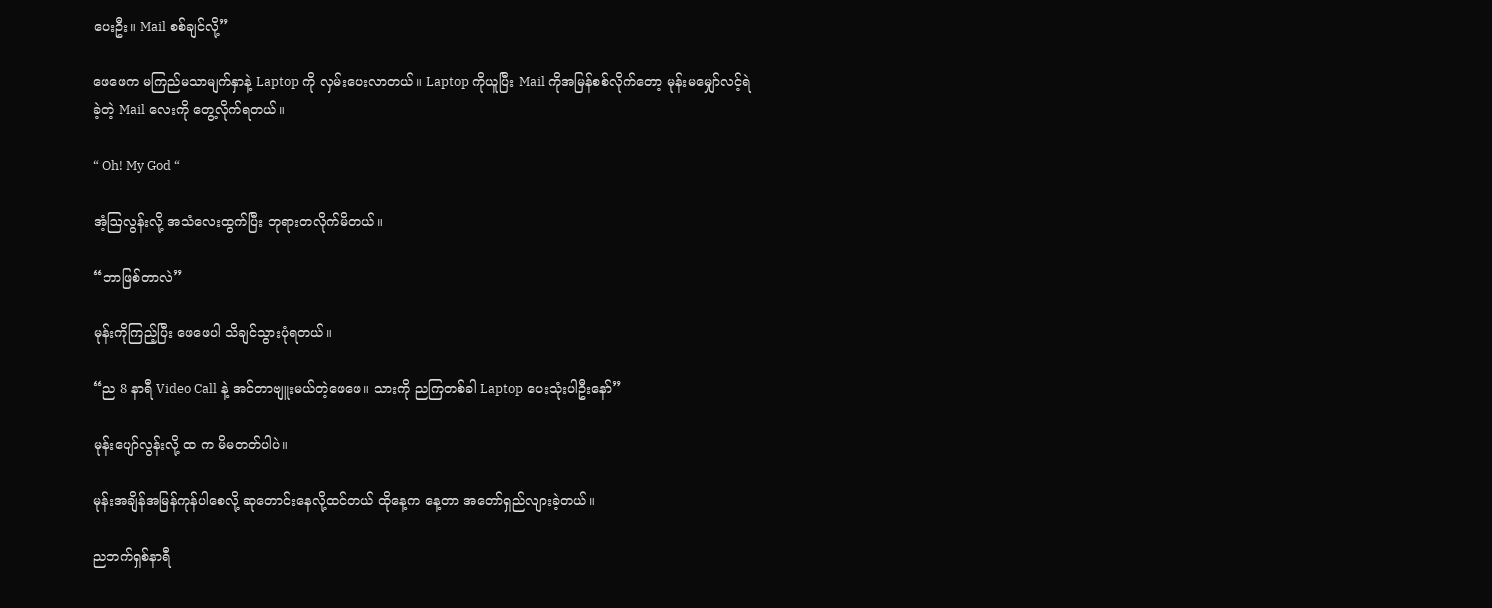ပေးဦး။ Mail စစ်ချင်လို့”

ဖေဖေက မကြည်မသာမျက်နှာနဲ့ Laptop ကို လှမ်းပေးလာတယ်။ Laptop ကိုယူပြီး Mail ကိုအမြန်စစ်လိုက်တော့ မုန်းမမျှော်လင့်ရဲခဲ့တဲ့ Mail လေးကို တွေ့လိုက်ရတယ်။

“ Oh! My God “

အံ့ဩလွန်းလို့ အသံလေးထွက်ပြီး ဘုရားတလိုက်မိတယ်။

“ဘာဖြစ်တာလဲ”

မုန်းကိုကြည့်ပြီး ဖေဖေပါ သိချင်သွားပုံရတယ်။

“ည 8 နာရီ Video Call နဲ့ အင်တာဗျူးမယ်တဲ့ဖေဖေ။ သားကို ညကြတစ်ခါ Laptop ပေးသုံးပါဦးနော်”

မုန်းပျော်လွန်းလို့ ထ က မိမတတ်ပါပဲ။

မုန်းအချိန်အမြန်ကုန်ပါစေလို့ ဆုတောင်းနေလို့ထင်တယ် ထိုနေ့က နေ့တာ အတော်ရှည်လျားခဲ့တယ်။

ည‌ဘက်ရှစ်နာရီ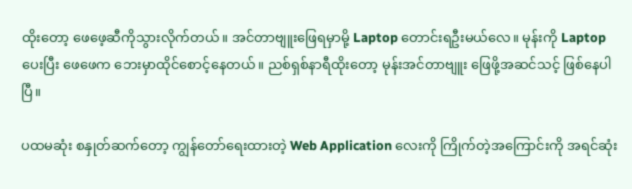ထိုးတော့ ဖေဖေ့ဆီကိုသွားလိုက်တယ်။ အင်တာဗျူးဖြေရမှာမို့ Laptop တောင်းရဦးမယ်လေ။ မုန်းကို Laptop ပေးပြီး ဖေဖေက ဘေးမှာထိုင်စောင့်နေတယ်။ ညစ်ရှစ်နာရီထိုးတော့ မုန်းအင်တာဗျူး ဖြေဖို့အဆင်သင့် ဖြစ်နေပါပြီ။

ပထမဆုံး စနှုတ်ဆက်တော့ ကျွန်တော်ရေးထားတဲ့ Web Application လေးကို ကြိုက်တဲ့အကြောင်းကို အရင်ဆုံး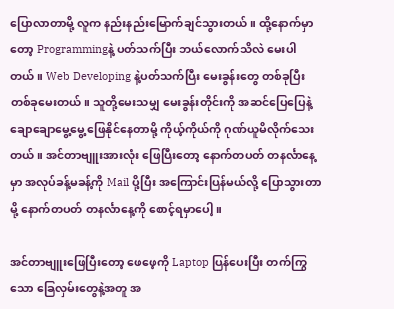ပြောလာတာမို့ လူက နည်းနည်းမြောက်ချင်သွားတယ်။ ထို့နောက်မှာတော့ Programmingနဲ့ ပတ်သက်ပြီး ဘယ်လောက်သိလဲ မေးပါတယ်။ Web Developing နဲ့ပတ်သက်ပြီး မေးခွန်းတွေ တစ်ခုပြီးတစ်ခုမေးတယ်။ သူတို့မေးသမျှ မေးခွန်းတိုင်းကို အဆင်ပြေပြေနဲ့ ချောချောမွေ့မွေ့ ဖြေနိုင်နေတာမို့ ကိုယ့်ကိုယ်ကို ဂုဏ်ယူမိလိုက်သေးတယ်။ အင်တာဗျူးအားလုံး ဖြေပြီးတော့ နောက်တပတ် တနင်္လာနေ့မှာ အလုပ်ခန့်မခန့်ကို Mail ပို့ပြီး ‌အကြောင်းပြန်မယ်လို့ ပြောသွားတာမို့ နောက်တပတ် တနင်္လာနေ့ကို စောင့်ရမှာပေါ့။

အင်တာဗျူးဖြေပြီးတော့ ဖေဖေ့ကို Laptop ပြန်ပေးပြီး တက်ကြွသော ခြေလှမ်းတွေနဲ့အတူ အ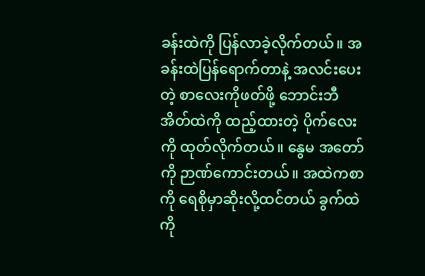ခန်းထဲကို ပြန်လာခဲ့လိုက်တယ်။ အခန်းထဲပြန်ရောက်တာနဲ့ အလင်းပေးတဲ့ စာလေးကိုဖတ်ဖို့ ဘောင်းဘီအိတ်ထဲကို ထည့်ထားတဲ့ ပိုက်လေးကို ထုတ်လိုက်တယ်။ နွေမ အတော်ကို ဉာဏ်ကောင်းတယ်။ အထဲကစာကို ရေစိုမှာဆိုးလို့ထင်တယ် ခွက်ထဲကို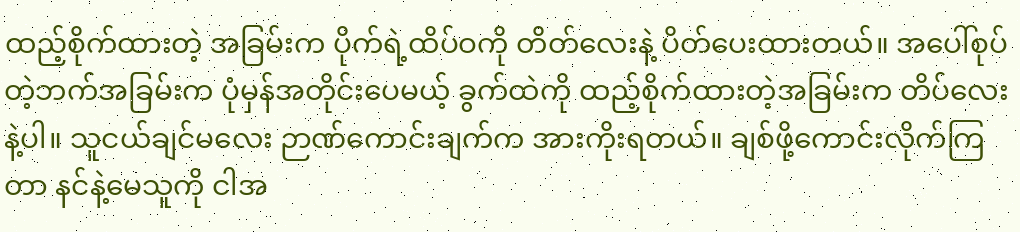ထည့်စိုက်ထားတဲ့ အခြမ်းက ပိုက်ရဲ့ထိပ်ဝကို တိတ်လေးနဲ့ ပိတ်ပေးထားတယ်။ အပေါ်စုပ်တဲ့ဘက်အခြမ်းက ပုံမှန်အတိုင်းပေမယ့် ခွက်ထဲကို ထည့်စိုက်ထားတဲ့အခြမ်းက တိပ်လေးနဲ့ပါ။ သူငယ်ချင်မလေး‌ ဉာဏ်ကောင်းချက်က အားကိုးရတယ်။ ချစ်ဖို့ကောင်းလိုက်ကြတာ ‌နင်နဲ့မေသူကို ငါအ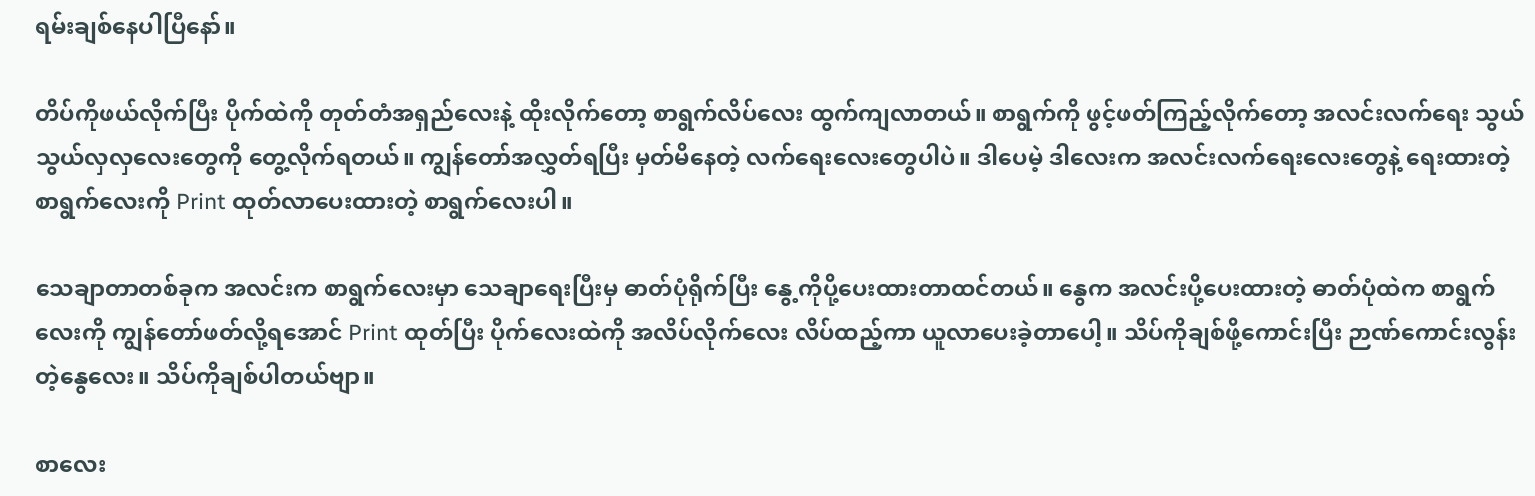ရမ်းချစ်နေပါပြီနော်။

တိပ်ကိုဖယ်လိုက်ပြီး ပိုက်ထဲကို တုတ်တံအရှည်လေးနဲ့ ထိုးလိုက်တော့ စာရွက်လိပ်လေး ထွက်ကျလာတယ်။ စာရွက်ကို ဖွင့်ဖတ်ကြည့်လိုက်‌တော့ အလင်းလက်ရေး သွယ်သွယ်လှလှလေးတွေကို တွေ့လိုက်ရတယ်။ ကျွန်တော်အလွှတ်ရပြီး မှတ်မိနေတဲ့ လက်ရေးလေးတွေပါပဲ။ ဒါပေမဲ့ ဒါလေးက အလင်းလက်ရေးလေးတွေနဲ့ ရေးထားတဲ့ စာရွက်လေးကို Print ထုတ်လာပေးထားတဲ့ စာရွက်‌လေးပါ။

သေချာတာတစ်ခုက အလင်းက စာရွက်လေးမှာ သေချာရေးပြီးမှ ဓာတ်ပုံရိုက်ပြီး နွေ့ကို‌ပို့ပေးထားတာထင်တယ်။ နွေက အလင်းပို့ပေးထားတဲ့ ဓာတ်ပုံထဲက စာရွက်လေးကို ကျွန်တော်ဖတ်လို့ရအောင် Print ထုတ်ပြီး ပိုက်လေးထဲကို အလိပ်လိုက်လေး လိပ်ထည့်ကာ ယူ‌လာပေးခဲ့တာပေါ့။ သိပ်ကိုချစ်ဖို့ကောင်းပြီး ဉာဏ်ကောင်းလွန်းတဲ့နွေလေး။ သိပ်ကိုချစ်ပါတယ်ဗျာ။

စာလေး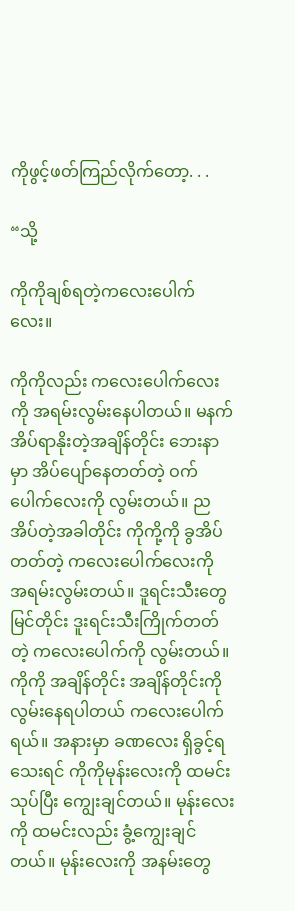ကိုဖွင့်ဖတ်ကြည်လိုက်တော့. . .

“သို့

ကိုကိုချစ်ရတဲ့ကလေးပေါက်လေး။

ကိုကိုလည်း ကလေးပေါက်လေးကို အရမ်းလွမ်းနေပါတယ်။ မနက်အိပ်ရာနိုးတဲ့အချိန်တိုင်း ဘေးနာမှာ အိပ်ပျော်နေတတ်တဲ့ ဝက်ပေါက်လေးကို လွမ်းတယ်။ ညအိပ်တဲ့အခါတိုင်း ကိုကို့ကို ခွအိပ်တတ်တဲ့ ကလေးပေါက်လေးကို အရမ်းလွမ်းတယ်။ ဒူရင်းသီးတွေမြင်တိုင်း ဒူးရင်းသီးကြိုက်တတ်တဲ့ ကလေးပေါက်ကို လွမ်းတယ်။ ကိုကို အချိန်တိုင်း အချိန်တိုင်းကို လွမ်းနေရပါတယ် ကလေးပေါက်ရယ်။ အနားမှာ ခဏလေး ရှိခွင့်ရသေးရင် ကိုကိုမုန်းလေးကို ထမင်းသုပ်ပြီး ကျွေးချင်တယ်။ မုန်းလေးကို ထမင်းလည်း ခွံ့ကျွေးချင်တယ်။ မုန်းလေးကို အနမ်းတွေ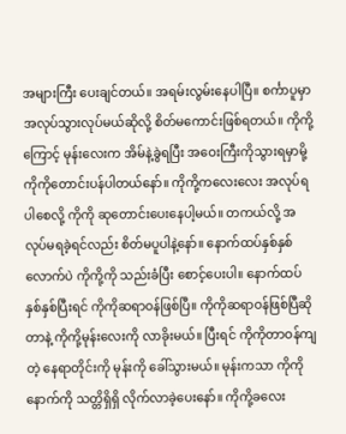အများကြီး ပေးချင်တယ်။ အရမ်းလွမ်းနေပါပြီ။ စင်္ကာပူမှာ အလုပ်သွားလုပ်မယ်ဆိုလို့ စိတ်မကောင်းဖြစ်ရတယ်။ ကိုကို့ကြောင့် မုန်းလေးက အိမ်နဲ့ခွဲရပြီး အဝေးကြီးကိုသွားရမှာမို့ ကိုကိုတောင်းပန်ပါတယ်နော်။ ကိုကို့ကလေးလေး အလုပ်ရပါစေလို့ ကိုကို ဆုတောင်းပေးနေပါ့မယ်‌။ တကယ်လို့ အလုပ်မရခဲ့ရင်လည်း စိတ်မပူပါနဲ့နော်။ နောက်ထပ်နှစ်နှစ်လောက်ပဲ ကိုကို့ကို သည်းခံပြီး စောင့်ပေးပါ။ နောက်ထပ်နှစ်နှစ်ပြီးရင် ကိုကိုဆရာဝန်ဖြစ်ပြီ။ ကိုကိုဆရာဝန်ဖြစ်ပြီဆိုတာနဲ့ ကိုကို့မုန်းလေးကို လာခိုးမယ်။ ပြီးရင် ကိုကိုတာဝန်ကျတဲ့ နေရာတိုင်းကို မုန်းကို ခေါ်သွားမယ်။ မုန်းကသာ ကိုကိုနောက်ကို သတ္တိရှိရှိ လိုက်လာခဲ့ပေးနော်။ ကိုကို့ခလေး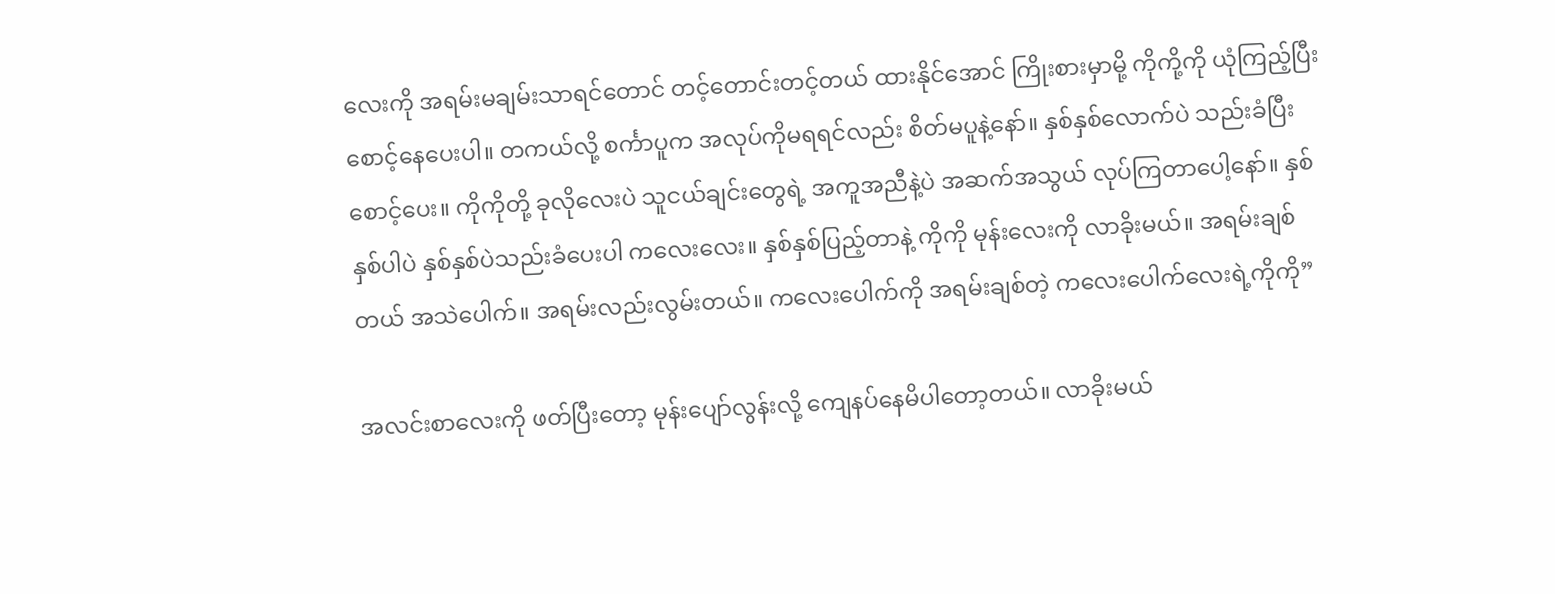လေးကို အရမ်းမချမ်းသာရင်တောင် တင့်တောင်းတင့်တယ် ထားနိုင်အောင် ကြိုးစားမှာမို့ ကိုကို့ကို ယုံကြည့်ပြီး စောင့်နေပေးပါ။ တကယ်လို့ စင်္ကာပူက အလုပ်ကိုမရရင်လည်း စိတ်မပူနဲ့နော်။ နှစ်နှစ်လောက်ပဲ သည်းခံပြီးစောင့်ပေး။ ကိုကိုတို့ ခုလိုလေးပဲ သူငယ်ချင်းတွေရဲ့ အကူအညီနဲ့ပဲ အဆက်အသွယ် လုပ်ကြတာပေါ့နော်။ နှစ်နှစ်ပါပဲ နှစ်နှစ်ပဲသည်းခံပေးပါ ကလေးလေး။ နှစ်နှစ်ပြည့်တာနဲ့ ကိုကို မုန်းလေးကို လာခိုးမယ်။ အရမ်းချစ်တယ် အသဲပေါက်။ အရမ်းလည်းလွမ်းတယ်။ ကလေးပေါက်ကို အရမ်းချစ်တဲ့ ကလေးပေါက်လေးရဲ့ကိုကို”

အလင်းစာလေးကို ဖတ်ပြီးတော့ မုန်းပျော်လွန်းလို့ ကျေနပ်နေမိပါ‌တော့တယ်။ လာခိုးမယ်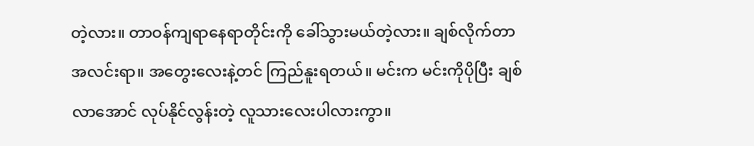တဲ့လား။ တာဝန်ကျရာနေရာတိုင်းကို ခေါ်သွားမယ်တဲ့လား။ ချစ်လိုက်တာ အလင်းရာ။ အတွေးလေးနဲ့တင် ကြည်နူးရတယ်။ မင်းက မင်းကိုပိုပြီး ချစ်လာအောင် လုပ်နိုင်လွန်းတဲ့ လူသားလေးပါလားကွာ။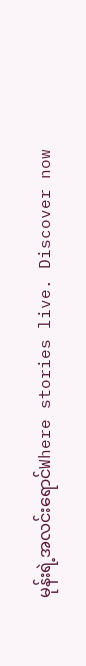မုန်းရဲ့အလင်းရောင်Where stories live. Discover now